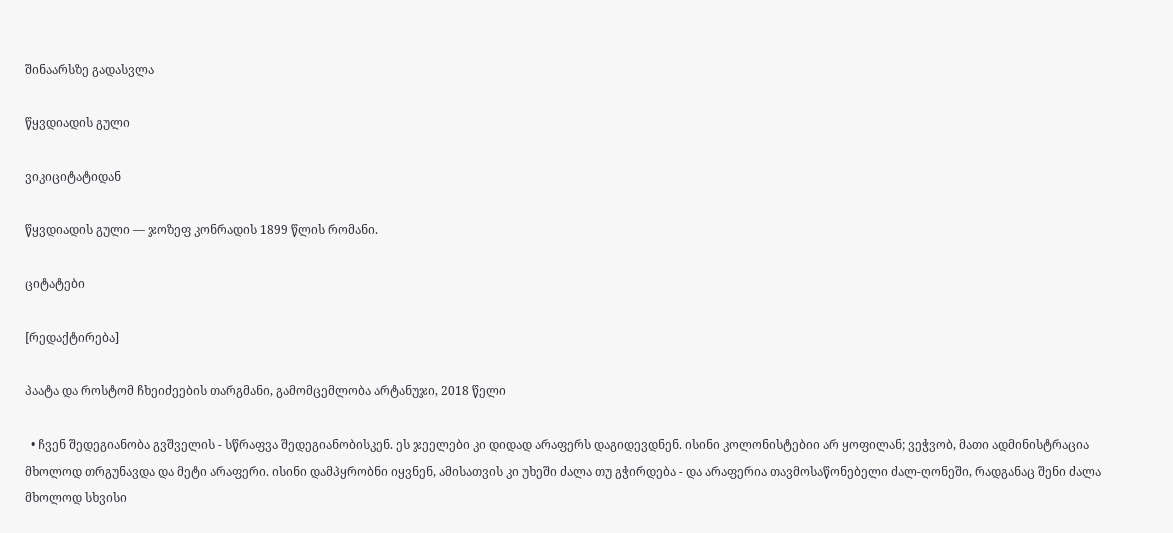შინაარსზე გადასვლა

წყვდიადის გული

ვიკიციტატიდან

წყვდიადის გული — ჯოზეფ კონრადის 1899 წლის რომანი.

ციტატები

[რედაქტირება]

პაატა და როსტომ ჩხეიძეების თარგმანი, გამომცემლობა არტანუჯი, 2018 წელი

  • ჩვენ შედეგიანობა გვშველის - სწრაფვა შედეგიანობისკენ. ეს ჯეელები კი დიდად არაფერს დაგიდევდნენ. ისინი კოლონისტებიი არ ყოფილან; ვეჭვობ, მათი ადმინისტრაცია მხოლოდ თრგუნავდა და მეტი არაფერი. ისინი დამპყრობნი იყვნენ, ამისათვის კი უხეში ძალა თუ გჭირდება - და არაფერია თავმოსაწონებელი ძალ-ღონეში, რადგანაც შენი ძალა მხოლოდ სხვისი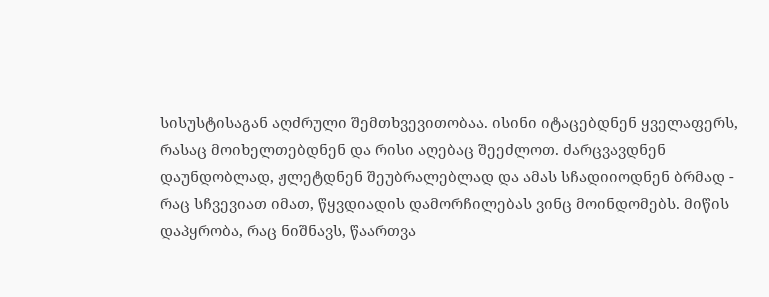სისუსტისაგან აღძრული შემთხვევითობაა. ისინი იტაცებდნენ ყველაფერს, რასაც მოიხელთებდნენ და რისი აღებაც შეეძლოთ. ძარცვავდნენ დაუნდობლად, ჟლეტდნენ შეუბრალებლად და ამას სჩადიიოდნენ ბრმად - რაც სჩვევიათ იმათ, წყვდიადის დამორჩილებას ვინც მოინდომებს. მიწის დაპყრობა, რაც ნიშნავს, წაართვა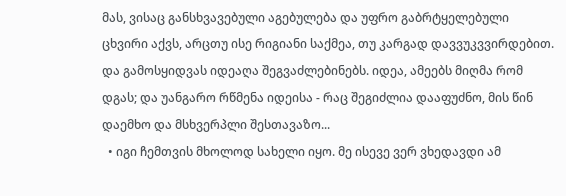მას, ვისაც განსხვავებული აგებულება და უფრო გაბრტყელებული ცხვირი აქვს, არცთუ ისე რიგიანი საქმეა, თუ კარგად დავვუკვვირდებით. და გამოსყიდვას იდეაღა შეგვაძლებინებს. იდეა, ამეებს მიღმა რომ დგას; და უანგარო რწმენა იდეისა - რაც შეგიძლია დააფუძნო, მის წინ დაემხო და მსხვერპლი შესთავაზო...
  • იგი ჩემთვის მხოლოდ სახელი იყო. მე ისევე ვერ ვხედავდი ამ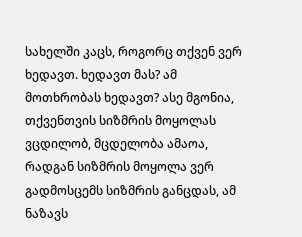სახელში კაცს, როგორც თქვენ ვერ ხედავთ. ხედავთ მას? ამ მოთხრობას ხედავთ? ასე მგონია, თქვენთვის სიზმრის მოყოლას ვცდილობ, მცდელობა ამაოა, რადგან სიზმრის მოყოლა ვერ გადმოსცემს სიზმრის განცდას, ამ ნაზავს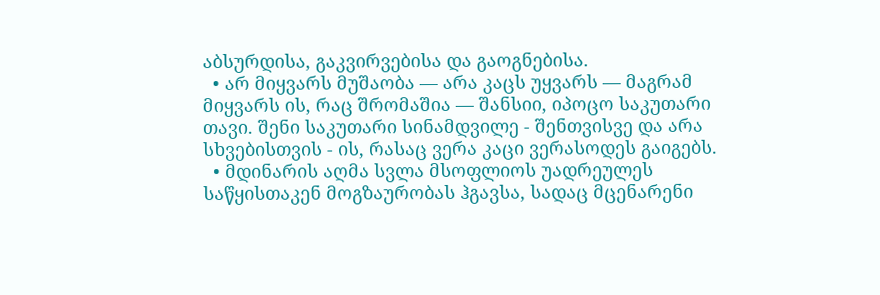აბსურდისა, გაკვირვებისა და გაოგნებისა.
  • არ მიყვარს მუშაობა — არა კაცს უყვარს — მაგრამ მიყვარს ის, რაც შრომაშია — შანსიი, იპოცო საკუთარი თავი. შენი საკუთარი სინამდვილე - შენთვისვე და არა სხვებისთვის - ის, რასაც ვერა კაცი ვერასოდეს გაიგებს.
  • მდინარის აღმა სვლა მსოფლიოს უადრეულეს საწყისთაკენ მოგზაურობას ჰგავსა, სადაც მცენარენი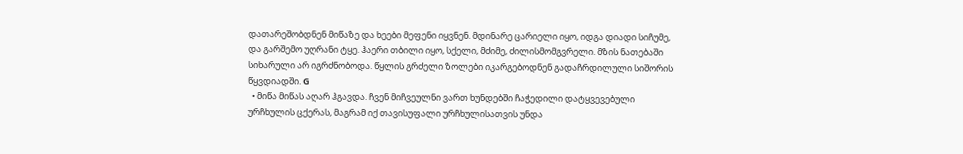დათარეშობდნენ მიწაზე და ხეები მეფენი იყვნენ. მდინარე ცარიელი იყო, იდგა დიადი სიჩუმე, და გარშემო უღრანი ტყე. ჰაერი თბილი იყო, სქელი, მძიმე, ძილისმომგვრელი. მზის ნათებაში სიხარული არ იგრძნობოდა. წყლის გრძელი ზოლები იკარგებოდნენ გადაჩრდილული სიშორის წყვდიადში. G
  • მიწა მიწას აღარ ჰგავდა. ჩვენ მიჩვეულნი ვართ ხუნდებში ჩაჭედილი დატყვევებული ურჩხულის ცქერას, მაგრამ იქ თავისუფალი ურჩხულისათვის უნდა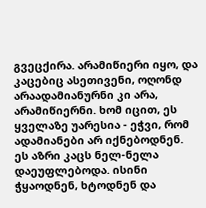გვეცქირა. არამიწიერი იყო, და კაცებიც ასეთივენი, ოღონდ არაადამიანურნი კი არა, არამიწიერნი. ხომ იცით, ეს ყველაზე უარესია - ეჭვი, რომ ადამიანები არ იქნებოდნენ. ეს აზრი კაცს ნელ-ნელა დაეუფლებოდა. ისინი ჭყაოდნენ, ხტოდნენ და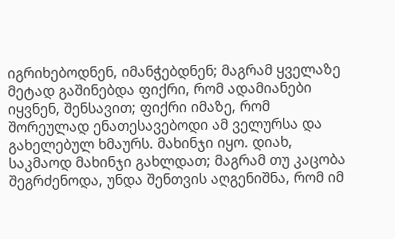იგრიხებოდნენ, იმანჭებდნენ; მაგრამ ყველაზე მეტად გაშინებდა ფიქრი, რომ ადამიანები იყვნენ, შენსავით; ფიქრი იმაზე, რომ შორეულად ენათესავებოდი ამ ველურსა და გახელებულ ხმაურს. მახინჯი იყო. დიახ, საკმაოდ მახინჯი გახლდათ; მაგრამ თუ კაცობა შეგრძენოდა, უნდა შენთვის აღგენიშნა, რომ იმ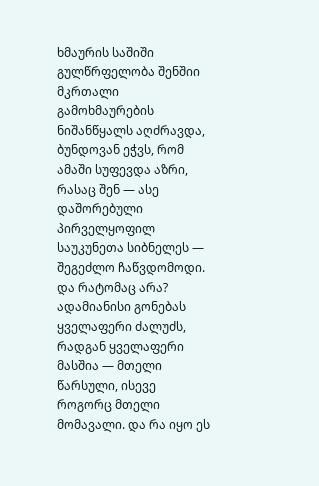ხმაურის საშიში გულწრფელობა შენშიი მკრთალი გამოხმაურების ნიშანწყალს აღძრავდა, ბუნდოვან ეჭვს, რომ ამაში სუფევდა აზრი, რასაც შენ — ასე დაშორებული პირველყოფილ საუკუნეთა სიბნელეს — შეგეძლო ჩაწვდომოდი. და რატომაც არა? ადამიანისი გონებას ყველაფერი ძალუძს, რადგან ყველაფერი მასშია — მთელი წარსული, ისევე როგორც მთელი მომავალი. და რა იყო ეს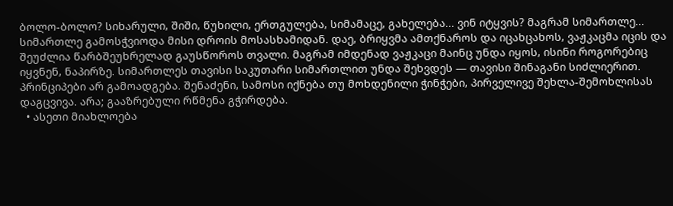ბოლო-ბოლო? სიხარული, შიში, წუხილი, ერთგულება, სიმამაცე, გახელება... ვინ იტყვის? მაგრამ სიმართლე... სიმართლე გამოსჭვიოდა მისი დროის მოსასხამიდან. დაე, ბრიყვმა ამთქნაროს და იცახცახოს, ვაჟკაცმა იცის და შეუძლია წარბშეუხრელად გაუსწოროს თვალი. მაგრამ იმდენად ვაჟკაცი მაინც უნდა იყოს, ისინი როგორებიც იყვნენ, ნაპირზე. სიმართლეს თავისი საკუთარი სიმართლით უნდა შეხვდეს — თავისი შინაგანი სიძლიერით. პრინციპები არ გამოადგება. შენაძენი, სამოსი იქნება თუ მოხდენილი ჭინჭები, პირველივე შეხლა-შემოხლისას დაგცვივა. არა; გააზრებული რწმენა გჭირდება.
  • ასეთი მიახლოება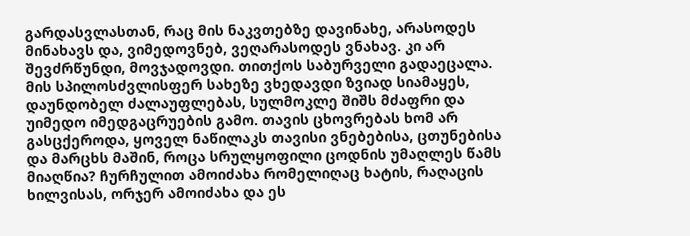გარდასვლასთან, რაც მის ნაკვთებზე დავინახე, არასოდეს მინახავს და, ვიმედოვნებ, ვეღარასოდეს ვნახავ. კი არ შევძრწუნდი, მოვჯადოვდი. თითქოს საბურველი გადაეცალა. მის სპილოსძვლისფერ სახეზე ვხედავდი ზვიად სიამაყეს, დაუნდობელ ძალაუფლებას, სულმოკლე შიშს მძაფრი და უიმედო იმედგაცრუების გამო. თავის ცხოვრებას ხომ არ გასცქეროდა, ყოველ ნაწილაკს თავისი ვნებებისა, ცთუნებისა და მარცხს მაშინ, როცა სრულყოფილი ცოდნის უმაღლეს წამს მიაღწია? ჩურჩულით ამოიძახა რომელიღაც ხატის, რაღაცის ხილვისას, ორჯერ ამოიძახა და ეს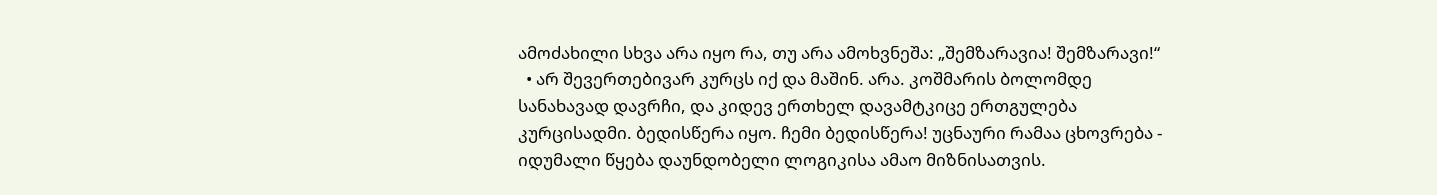ამოძახილი სხვა არა იყო რა, თუ არა ამოხვნეშა: „შემზარავია! შემზარავი!“
  • არ შევერთებივარ კურცს იქ და მაშინ. არა. კოშმარის ბოლომდე სანახავად დავრჩი, და კიდევ ერთხელ დავამტკიცე ერთგულება კურცისადმი. ბედისწერა იყო. ჩემი ბედისწერა! უცნაური რამაა ცხოვრება - იდუმალი წყება დაუნდობელი ლოგიკისა ამაო მიზნისათვის.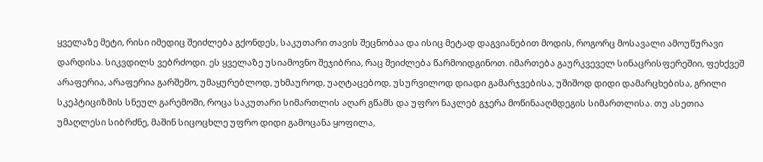ყველაზე მეტი, რისი იმედიც შეიძლება გქონდეს, საკუთარი თავის შეცნობაა და ისიც მეტად დაგვიანებით მოდის, როგორც მოსავალი ამოუწურავი დარდისა. სიკვდილს ვებრძოდი. ეს ყველაზე უსიამოვნო შეჯიბრია, რაც შეიძლება წარმოიდგინოთ. იმართება გაურკვეველ სინაცრისფერეშიი, ფეხქვეშ არაფერია, არაფერია გარშემო, უმაყურებლოდ, უხმაუროდ, უაღტაცებოდ, უსურვილოდ დიადი გამარჯვებისა, უშიშოდ დიდი დამარცხებისა, გრილი სკეპტიციზმის სნეულ გარემოში, როცა საკუთარი სიმართლის აღარ გწამს და უფრო ნაკლებ გჯერა მოწინააღმდეგის სიმართლისა. თუ ასეთია უმაღლესი სიბრძნე, მაშინ სიცოცხლე უფრო დიდი გამოცანა ყოფილა,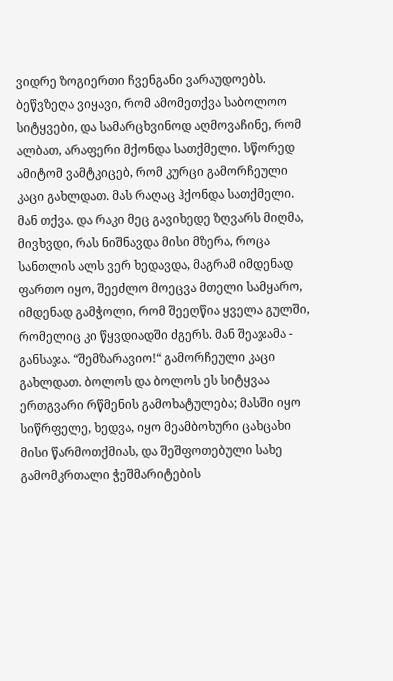ვიდრე ზოგიერთი ჩვენგანი ვარაუდოებს. ბეწვზეღა ვიყავი, რომ ამომეთქვა საბოლოო სიტყვები, და სამარცხვინოდ აღმოვაჩინე, რომ ალბათ, არაფერი მქონდა სათქმელი. სწორედ ამიტომ ვამტკიცებ, რომ კურცი გამორჩეული კაცი გახლდათ. მას რაღაც ჰქონდა სათქმელი. მან თქვა. და რაკი მეც გავიხედე ზღვარს მიღმა, მივხვდი, რას ნიშნავდა მისი მზერა, როცა სანთლის ალს ვერ ხედავდა, მაგრამ იმდენად ფართო იყო, შეეძლო მოეცვა მთელი სამყარო, იმდენად გამჭოლი, რომ შეეღწია ყველა გულში, რომელიც კი წყვდიადში ძგერს. მან შეაჯამა - განსაჯა. “შემზარავიო!“ გამორჩეული კაცი გახლდათ. ბოლოს და ბოლოს ეს სიტყვაა ერთგვარი რწმენის გამოხატულება; მასში იყო სიწრფელე, ხედვა, იყო მეამბოხური ცახცახი მისი წარმოთქმიას, და შეშფოთებული სახე გამომკრთალი ჭეშმარიტების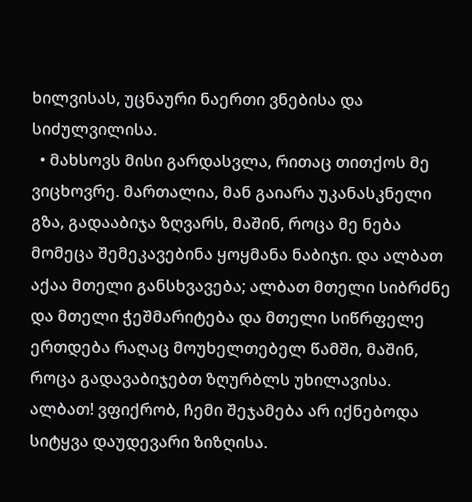ხილვისას, უცნაური ნაერთი ვნებისა და სიძულვილისა.
  • მახსოვს მისი გარდასვლა, რითაც თითქოს მე ვიცხოვრე. მართალია, მან გაიარა უკანასკნელი გზა, გადააბიჯა ზღვარს, მაშინ, როცა მე ნება მომეცა შემეკავებინა ყოყმანა ნაბიჯი. და ალბათ აქაა მთელი განსხვავება; ალბათ მთელი სიბრძნე და მთელი ჭეშმარიტება და მთელი სიწრფელე ერთდება რაღაც მოუხელთებელ წამში, მაშინ, როცა გადავაბიჯებთ ზღურბლს უხილავისა. ალბათ! ვფიქრობ, ჩემი შეჯამება არ იქნებოდა სიტყვა დაუდევარი ზიზღისა.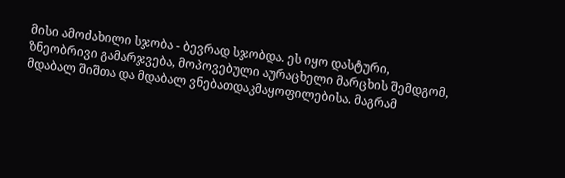მისი ამოძახილი სჯობა - ბევრად სჯობდა. ეს იყო დასტური, ზნეობრივი გამარჯვება, მოპოვებული აურაცხელი მარცხის შემდგომ, მდაბალ შიშთა და მდაბალ ვნებათდაკმაყოფილებისა. მაგრამ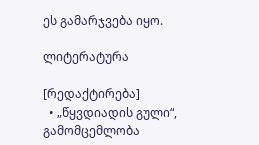ეს გამარჯვება იყო.

ლიტერატურა

[რედაქტირება]
  • „წყვდიადის გული“, გამომცემლობა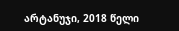არტანუჯი, 2018 წელი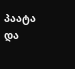პაატა და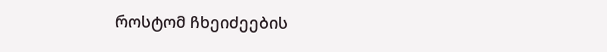როსტომ ჩხეიძეების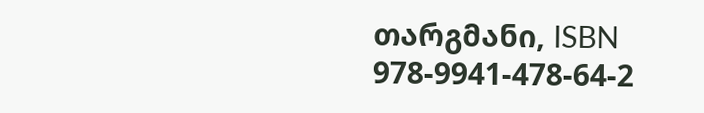თარგმანი, ISBN 978-9941-478-64-2